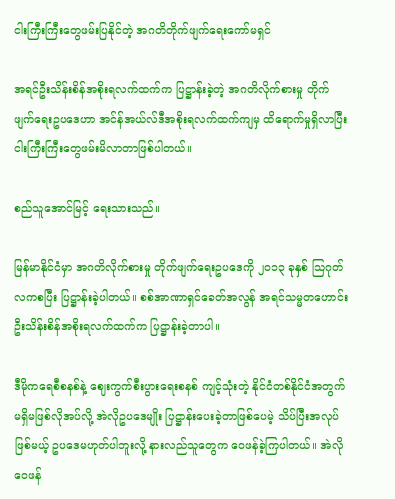ငါးကြီးကြီးတွေဖမ်းပြနိုင်တဲ့ အဂတိတိုက်ဖျက်ရေးကော်မရှင်

အရင်ဦးသိန်းစိန်အစိုးရလက်ထက်က ပြဋ္ဌာန်းခဲ့တဲ့ အဂတိလိုက်စားမှု တိုက်ဖျက်ရေးဥပဒေဟာ အင်န်အယ်လ်ဒီအစိုးရလက်ထက်ကျမှ ထိရောက်မှုရှိလာပြီး ငါးကြီးကြီးတွေဖမ်းမိလာတာဖြစ်ပါတယ်။

စည်သူအောင်မြင့် ရေးသားသည်။

မြန်မာနိုင်ငံမှာ အဂတိလိုက်စားမှု တိုက်ဖျက်ရေးဥပဒေကို ၂၀၁၃ ခုနှစ် သြဂုတ်လကစပြီး ပြဋ္ဌာန်းခဲ့ပါတယ်။ စစ်အာဏာရှင်ခေတ်အလွန် အရင်သမ္မတဟောင်း ဦးသိန်းစိန်အစိုးရလက်ထက်က ပြဋ္ဌာန်းခဲ့တာပါ။

ဒီမိုကရေစီစနစ်နဲ့ ဈေးကွက်စီးပွားရေးစနစ် ကျင့်သုံးတဲ့ နိုင်ငံတစ်နိုင်ငံအတွက် မရှိမဖြစ်လိုအပ်လို့ အဲလိုဥပဒေမျိုး ပြဋ္ဌာန်းပေးခဲ့တာဖြစ်ပေမဲ့ သိပ်ပြီးအလုပ်ဖြစ်မယ့် ဥပဒေမဟုတ်ပါဘူးလို့ နားလည်သူတွေက ဝေဖန်ခဲ့ကြပါတယ်။ အဲလိုဝေဖန်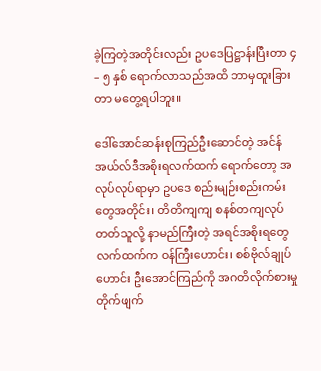ခဲ့ကြတဲ့အတိုင်းလည်း ဥပဒေပြဋ္ဌာန်းပြီးတာ ၄ – ၅ နှစ် ရောက်လာသည်အထိ ဘာမှထူးခြားတာ မတွေ့ရပါဘူး။

ဒေါ်အောင်ဆန်းစုကြည်ဦးဆောင်တဲ့ အင်န်အယ်လ်ဒီအစိုးရလက်ထက် ရောက်တော့ အလုပ်လုပ်ရာမှာ ဥပဒေ စည်းမျဉ်းစည်းကမ်းတွေအတိုင်း၊ တိတိကျကျ စနစ်တကျလုပ်တတ်သူလို့ နာမည်ကြီးတဲ့ အရင်အစိုးရတွေ လက်ထက်က ဝန်ကြီးဟောင်း၊ စစ်ဗိုလ်ချုပ်ဟောင်း ဦးအောင်ကြည်ကို အဂတိလိုက်စားမှု တိုက်ဖျက်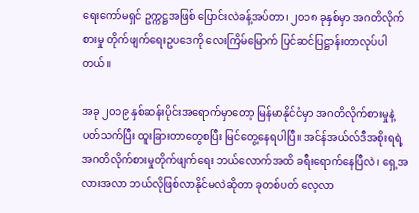ရေးကော်မရှင် ဥက္ကဋ္ဌအဖြစ် ပြောင်းလဲခန့်အပ်တာ၊ ၂၀၁၈ ခုနှစ်မှာ အဂတိလိုက်စားမှု တိုက်ဖျက်ရေးဥပဒေကို လေးကြိမ်မြောက် ပြင်ဆင်ပြဋ္ဌာန်းတာလုပ်ပါတယ်။

အခု ၂၀၁၉ နှစ်ဆန်းပိုင်းအရောက်မှာတော့ မြန်မာနိုင်ငံမှာ အဂတိလိုက်စားမှုနဲ့ပတ်သက်ပြီး ထူးခြားတာတွေစပြီး မြင်တွေ့နေရပါပြီ။ အင်န်အယ်လ်ဒီအစိုးရရဲ့ အဂတိလိုက်စားမှုတိုက်ဖျက်ရေး ဘယ်လောက်အထိ ခရီးရောက်နေပြီလဲ၊ ရှေ့အလားအလာ ဘယ်လိုဖြစ်လာနိုင်မလဲဆိုတာ ခုတစ်ပတ် လေ့လာ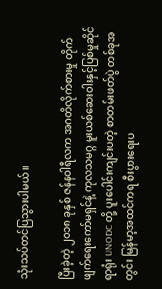သုံးသပ်တင်ပြသွားပါမယ်။

ပြီးခဲ့တဲ့ ၂၀၁၈ ခုနှစ် ဇန်နဝါရီလက အဂတိလိုက်စားမှု တိုက်ဖျက်ရေးကော်မရှင်နဲ့ ကုလသမဂ္ဂ မူးယစ်ဆေးဝါးနှင့်ပြစ်မှုဆိုင်ရာရုံး UNODC တို့ ပူးပေါင်းကျင်းပတဲ့ စာတမ်းဖတ်ပွဲ တစ်ခုအတွင်း မြန်မာ့အထင်ကရ စီးပွားရေးပ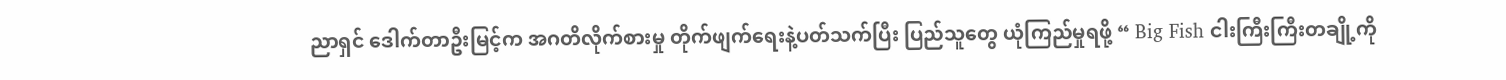ညာရှင် ဒေါက်တာဦးမြင့်က အဂတိလိုက်စားမှု တိုက်ဖျက်ရေးနဲ့ပတ်သက်ပြီး ပြည်သူတွေ ယုံကြည်မှုရဖို့ “ Big Fish ငါးကြီးကြီးတချို့ကို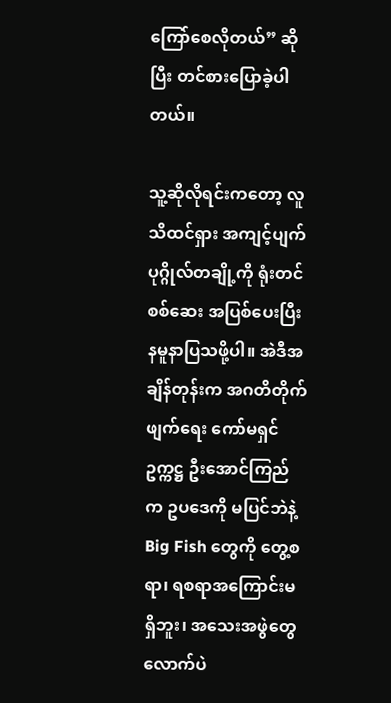ကြော်စေလိုတယ်” ဆိုပြီး တင်စားပြောခဲ့ပါတယ်။

သူ့ဆိုလိုရင်းကတော့ လူသိထင်ရှား အကျင့်ပျက်ပုဂ္ဂိုလ်တချို့ကို ရုံးတင်စစ်ဆေး အပြစ်ပေးပြီး နမူနာပြသဖို့ပါ။ အဲဒီအချိန်တုန်းက အဂတိတိုက်ဖျက်ရေး ကော်မရှင်ဥက္ကဋ္ဌ ဦးအောင်ကြည်က ဥပဒေကို မပြင်ဘဲနဲ့ Big Fish တွေကို တွေ့စရာ၊ ရစရာအကြောင်းမရှိဘူး၊ အသေးအဖွဲတွေလောက်ပဲ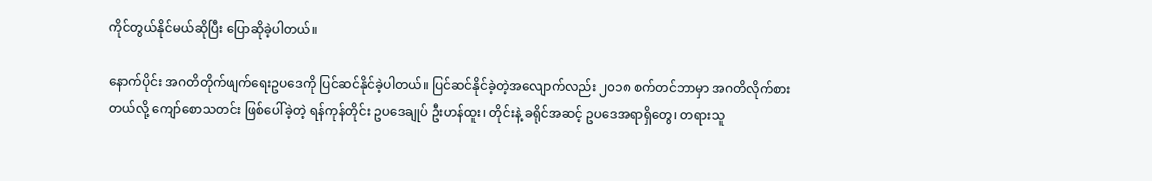ကိုင်တွယ်နိုင်မယ်ဆိုပြီး ပြောဆိုခဲ့ပါတယ်။

နောက်ပိုင်း အဂတိတိုက်ဖျက်ရေးဥပဒေကို ပြင်ဆင်နိုင်ခဲ့ပါတယ်။ ပြင်ဆင်နိုင်ခဲ့တဲ့အလျောက်လည်း ၂၀၁၈ စက်တင်ဘာမှာ အဂတိလိုက်စားတယ်လို့ ကျော်စောသတင်း ဖြစ်ပေါ်ခဲ့တဲ့ ရန်ကုန်တိုင်း ဥပဒေချုပ် ဦးဟန်ထူး၊ တိုင်းနဲ့ ခရိုင်အဆင့် ဥပဒေအရာရှိတွေ၊ တရားသူ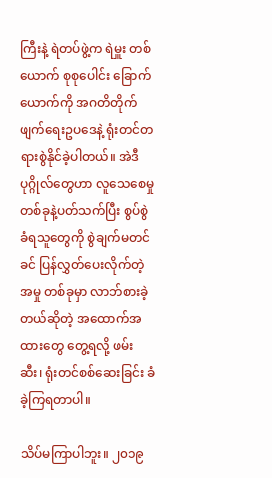ကြီးနဲ့ ရဲတပ်ဖွဲ့က ရဲမှူး တစ်ယောက် စုစုပေါင်း ခြောက်ယောက်ကို အဂတိတိုက်ဖျက်ရေးဥပဒေနဲ့ ရုံးတင်တရားစွဲနိုင်ခဲ့ပါတယ်။ အဲဒီပုဂ္ဂိုလ်တွေဟာ လူသေစေမှု တစ်ခုနဲ့ပတ်သက်ပြီး စွပ်စွဲခံရသူတွေကို စွဲချက်မတင်ခင် ပြန်လွှတ်ပေးလိုက်တဲ့အမှု တစ်ခုမှာ လာဘ်စားခဲ့တယ်ဆိုတဲ့ အထောက်အထားတွေ တွေ့ရလို့ ဖမ်းဆီး၊ ရုံးတင်စစ်ဆေးခြင်း ခံခဲ့ကြရတာပါ။

သိပ်မကြာပါဘူး။ ၂၀၁၉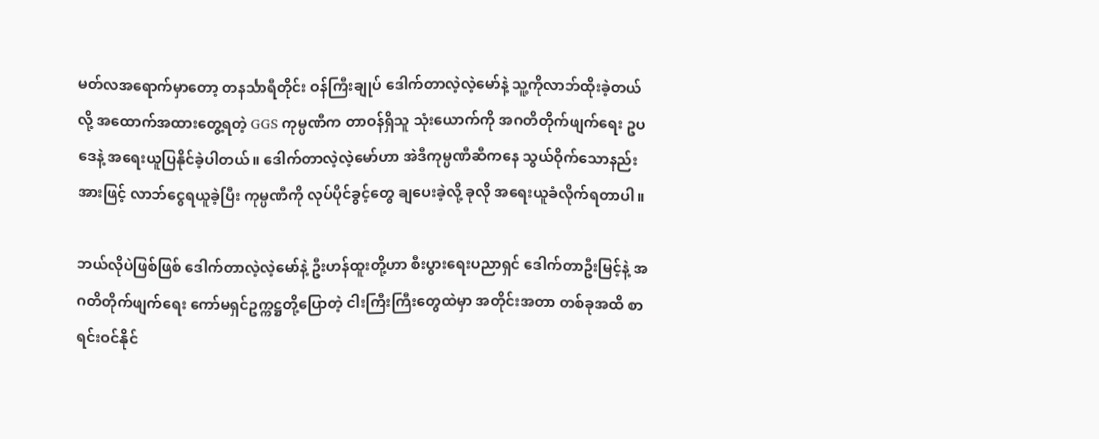မတ်လအရောက်မှာတော့ တနင်္သာရီတိုင်း ဝန်ကြီးချုပ် ဒေါက်တာလဲ့လဲ့မော်နဲ့ သူ့ကိုလာဘ်ထိုးခဲ့တယ်လို့ အထောက်အထားတွေ့ရတဲ့ GGS ကုမ္ပဏီက တာဝန်ရှိသူ သုံးယောက်ကို အဂတိတိုက်ဖျက်ရေး ဥပဒေနဲ့ အရေးယူပြနိုင်ခဲ့ပါတယ်။ ဒေါက်တာလဲ့လဲ့မော်ဟာ အဲဒီကုမ္ပဏီဆီကနေ သွယ်ဝိုက်သောနည်းအားဖြင့် လာဘ်ငွေရယူခဲ့ပြီး ကုမ္ပဏီကို လုပ်ပိုင်ခွင့်တွေ ချပေးခဲ့လို့ ခုလို အရေးယူခံလိုက်ရတာပါ။

ဘယ်လိုပဲဖြစ်ဖြစ် ဒေါက်တာလဲ့လဲ့မော်နဲ့ ဦးဟန်ထူးတို့ဟာ စီးပွားရေးပညာရှင် ဒေါက်တာဦးမြင့်နဲ့ အဂတိတိုက်ဖျက်ရေး ကော်မရှင်ဥက္ကဋ္ဌတို့ပြောတဲ့ ငါးကြီးကြီးတွေထဲမှာ အတိုင်းအတာ တစ်ခုအထိ စာရင်းဝင်နိုင်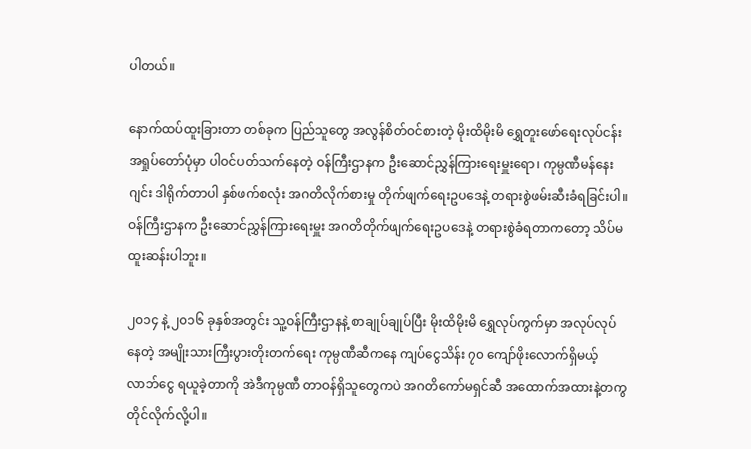ပါတယ်။

နောက်ထပ်ထူးခြားတာ တစ်ခုက ပြည်သူတွေ အလွန်စိတ်ဝင်စားတဲ့ မိုးထိမိုးမိ ရွှေတူးဖော်ရေးလုပ်ငန်း အရှုပ်တော်ပုံမှာ ပါဝင်ပတ်သက်နေတဲ့ ဝန်ကြီးဌာနက ဦးဆောင်ညွှန်ကြားရေးမှူးရော၊ ကုမ္ပဏီမန်နေးဂျင်း ဒါရိုက်တာပါ နှစ်ဖက်စလုံး အဂတိလိုက်စားမှု တိုက်ဖျက်ရေးဥပဒေနဲ့ တရားစွဲဖမ်းဆီးခံရခြင်းပါ။ ဝန်ကြီးဌာနက ဦးဆောင်ညွှန်ကြားရေးမှူး အဂတိတိုက်ဖျက်ရေးဥပဒေနဲ့ တရားစွဲခံရတာကတော့ သိပ်မထူးဆန်းပါဘူး။

၂၀၁၄ နဲ့ ၂၀၁၆ ခုနှစ်အတွင်း သူ့ဝန်ကြီးဌာနနဲ့ စာချုပ်ချုပ်ပြီး မိုးထိမိုးမိ ရွှေလုပ်ကွက်မှာ အလုပ်လုပ်နေတဲ့ အမျိုးသားကြီးပွားတိုးတက်ရေး ကုမ္ပဏီဆီကနေ ကျပ်ငွေသိန်း ၇၀ ကျော်ဖိုးလောက်ရှိမယ့် လာဘ်ငွေ ရယူခဲ့တာကို အဲဒီကုမ္ပဏီ တာဝန်ရှိသူတွေကပဲ အဂတိကော်မရှင်ဆီ အထောက်အထားနဲ့တကွ တိုင်လိုက်လို့ပါ။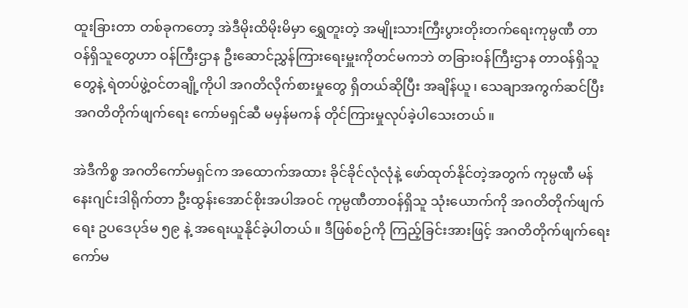ထူးခြားတာ တစ်ခုကတော့ အဲဒီမိုးထိမိုးမိမှာ ရွှေတူးတဲ့ အမျိုးသားကြီးပွားတိုးတက်ရေးကုမ္ပဏီ တာဝန်ရှိသူတွေဟာ ဝန်ကြီးဌာန ဦးဆောင်ညွှန်ကြားရေးမှူးကိုတင်မကဘဲ တခြားဝန်ကြီးဌာန တာဝန်ရှိသူတွေနဲ့ ရဲတပ်ဖွဲ့ဝင်တချို့ကိုပါ အဂတိလိုက်စားမှုတွေ ရှိတယ်ဆိုပြီး အချိန်ယူ၊ သေချာအကွက်ဆင်ပြီး အဂတိတိုက်ဖျက်ရေး ကော်မရှင်ဆီ မမှန်မကန် တိုင်ကြားမှုလုပ်ခဲ့ပါသေးတယ်။

အဲဒီကိစ္စ အဂတိကော်မရှင်က အထောက်အထား ခိုင်ခိုင်လုံလုံနဲ့ ဖော်ထုတ်နိုင်တဲ့အတွက် ကုမ္ပဏီ မန်နေးဂျင်းဒါရိုက်တာ ဦးထွန်းအောင်စိုးအပါအဝင် ကုမ္ပဏီတာဝန်ရှိသူ သုံးယောက်ကို အဂတိတိုက်ဖျက်ရေး ဥပဒေပုဒ်မ ၅၉ နဲ့ အရေးယူနိုင်ခဲ့ပါတယ်။ ဒီဖြစ်စဉ်ကို ကြည့်ခြင်းအားဖြင့် အဂတိတိုက်ဖျက်ရေး ကော်မ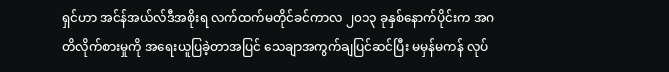ရှင်ဟာ အင်န်အယ်လ်ဒီအစိုးရ လက်ထက်မတိုင်ခင်ကာလ ၂၀၁၃ ခုနှစ်နောက်ပိုင်းက အဂတိလိုက်စားမှုကို အရေးယူပြခဲ့တာအပြင် သေချာအကွက်ချပြင်ဆင်ပြီး မမှန်မကန် လုပ်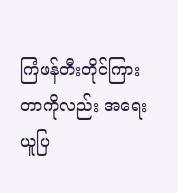ကြံဖန်တီးတိုင်ကြားတာကိုလည်း အရေးယူပြ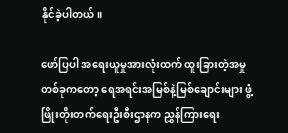နိုင်ခဲ့ပါတယ်။

ဖော်ပြပါ အရေးယူမှုအားလုံးထက် ထူးခြားတဲ့အမှုတစ်ခုကတော့ ရေအရင်းအမြစ်နဲ့မြစ်ချောင်းများ ဖွံ့ဖြိုးတိုးတက်ရေးဦးစီးဌာနက ညွှန်ကြားရေး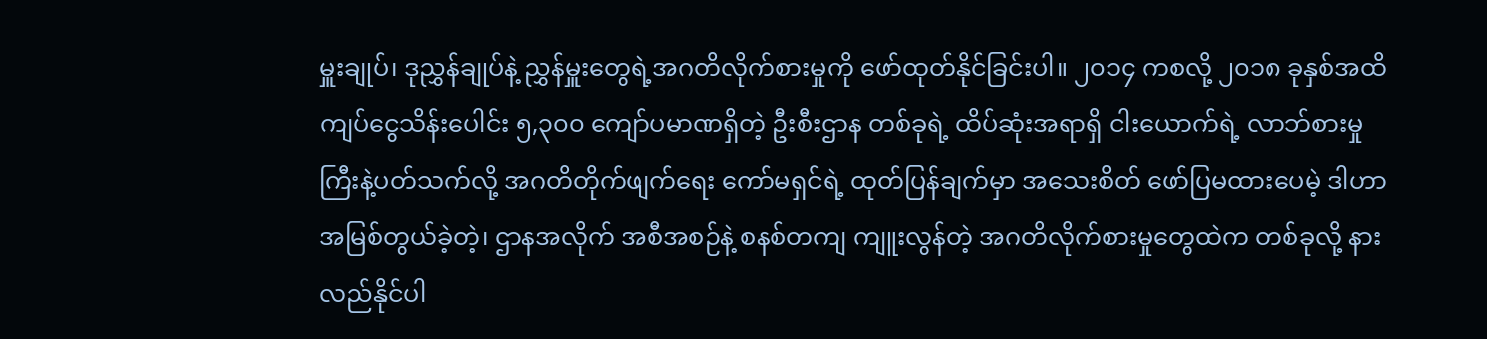မှူးချုပ်၊ ဒုညွှန်ချုပ်နဲ့ ညွှန်မှူးတွေရဲ့အဂတိလိုက်စားမှုကို ဖော်ထုတ်နိုင်ခြင်းပါ။ ၂၀၁၄ ကစလို့ ၂၀၁၈ ခုနှစ်အထိ ကျပ်ငွေသိန်းပေါင်း ၅,၃၀၀ ကျော်ပမာဏရှိတဲ့ ဦးစီးဌာန တစ်ခုရဲ့ ထိပ်ဆုံးအရာရှိ ငါးယောက်ရဲ့ လာဘ်စားမှုကြီးနဲ့ပတ်သက်လို့ အဂတိတိုက်ဖျက်ရေး ကော်မရှင်ရဲ့ ထုတ်ပြန်ချက်မှာ အသေးစိတ် ဖော်ပြမထားပေမဲ့ ဒါဟာ အမြစ်တွယ်ခဲ့တဲ့၊ ဌာနအလိုက် အစီအစဉ်နဲ့ စနစ်တကျ ကျူးလွန်တဲ့ အဂတိလိုက်စားမှုတွေထဲက တစ်ခုလို့ နားလည်နိုင်ပါ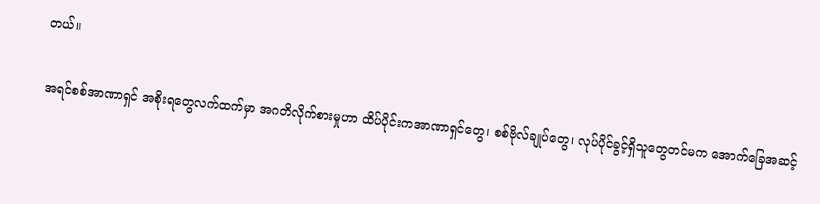တယ်။

အရင်စစ်အာဏာရှင် အစိုးရတွေလက်ထက်မှာ အဂတိလိုက်စားမှုဟာ ထိပ်ပိုင်းကအာဏာရှင်တွေ၊ စစ်ဗိုလ်ချုပ်တွေ၊ လုပ်ပိုင်ခွင့်ရှိသူတွေတင်မက အောက်ခြေအဆင့်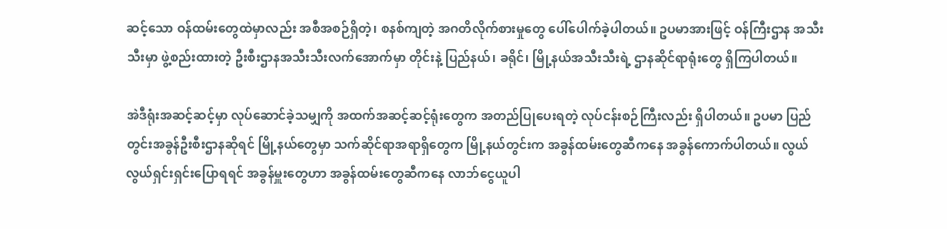ဆင့်သော ဝန်ထမ်းတွေထဲမှာလည်း အစီအစဉ်ရှိတဲ့၊ စနစ်ကျတဲ့ အဂတိလိုက်စားမှုတွေ ပေါ်ပေါက်ခဲ့ပါတယ်။ ဥပမာအားဖြင့် ဝန်ကြီးဌာန အသီးသီးမှာ ဖွဲ့စည်းထားတဲ့ ဦးစီးဌာနအသီးသီးလက်အောက်မှာ တိုင်းနဲ့ ပြည်နယ်၊ ခရိုင်၊ မြို့နယ်အသီးသီးရဲ့ ဌာနဆိုင်ရာရုံးတွေ ရှိကြပါတယ်။

အဲဒီရုံးအဆင့်ဆင့်မှာ လုပ်ဆောင်ခဲ့သမျှကို အထက်အဆင့်ဆင့်ရုံးတွေက အတည်ပြုပေးရတဲ့ လုပ်ငန်းစဉ်ကြီးလည်း ရှိပါတယ်။ ဥပမာ ပြည်တွင်းအခွန်ဦးစီးဌာနဆိုရင် မြို့နယ်တွေမှာ သက်ဆိုင်ရာအရာရှိတွေက မြို့နယ်တွင်းက အခွန်ထမ်းတွေဆီကနေ အခွန်ကောက်ပါတယ်။ လွယ်လွယ်ရှင်းရှင်းပြောရရင် အခွန်မှူးတွေဟာ အခွန်ထမ်းတွေဆီကနေ လာဘ်ငွေယူပါ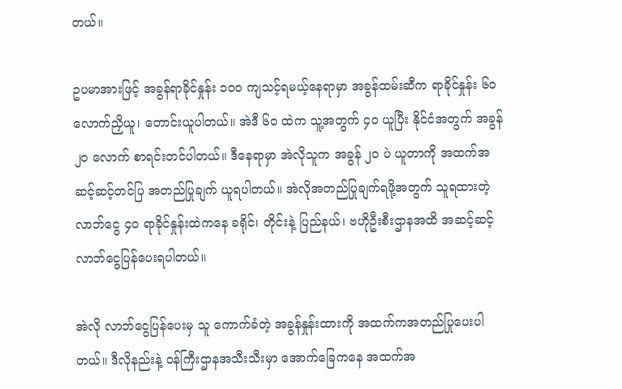တယ်။

ဥပမာအားဖြင့် အခွန်ရာခိုင်နှုန်း ၁၀၀ ကျသင့်ရမယ့်နေရာမှာ အခွန်ထမ်းဆီက ရာခိုင်နှုန်း ၆၀ လောက်ညှိယူ၊ တောင်းယူပါတယ်။ အဲဒီ ၆၀ ထဲက သူ့အတွက် ၄၀ ယူပြီး နိုင်ငံအတွက် အခွန် ၂၀ လောက် စာရင်းတင်ပါတယ်။ ဒီနေရာမှာ အဲလိုသူက အခွန် ၂၀ ပဲ ယူတာကို အထက်အဆင့်ဆင့်တင်ပြ အတည်ပြုချက် ယူရပါတယ်။ အဲလိုအတည်ပြုချက်ရဖို့အတွက် သူရထားတဲ့လာဘ်ငွေ ၄၀ ရာခိုင်နှုန်းထဲကနေ ခရိုင်၊ တိုင်းနဲ့ ပြည်နယ်၊ ဗဟိုဦးစီးဌာနအထိ အဆင့်ဆင့် လာဘ်ငွေပြန်ပေးရပါတယ်။

အဲလို လာဘ်ငွေပြန်ပေးမှ သူ ကောက်ခံတဲ့ အခွန်နှုန်းထားကို အထက်ကအတည်ပြုပေးပါတယ်။ ဒီလိုနည်းနဲ့ ဝန်ကြီးဌာနအသီးသီးမှာ အောက်ခြေကနေ အထက်အ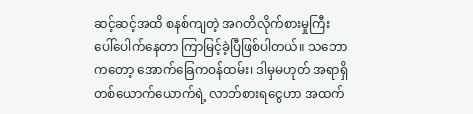ဆင့်ဆင့်အထိ စနစ်ကျတဲ့ အဂတိလိုက်စားမှုကြီး ပေါ်ပေါက်နေတာ ကြာမြင့်ခဲ့ပြီဖြစ်ပါတယ်။ သဘောကတော့ အောက်ခြေကဝန်ထမ်း၊ ဒါမှမဟုတ် အရာရှိ တစ်ယောက်ယောက်ရဲ့ လာဘ်စားရငွေဟာ အထက်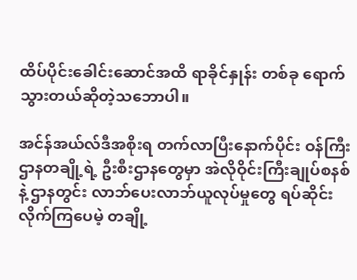ထိပ်ပိုင်းခေါင်းဆောင်အထိ ရာခိုင်နှုန်း တစ်ခု ရောက်သွားတယ်ဆိုတဲ့သဘောပါ။

အင်န်အယ်လ်ဒီအစိုးရ တက်လာပြီးနောက်ပိုင်း ဝန်ကြီးဌာနတချို့ရဲ့ ဦးစီးဌာနတွေမှာ အဲလိုဝိုင်းကြီးချုပ်စနစ်နဲ့ ဌာနတွင်း လာဘ်ပေးလာဘ်ယူလုပ်မှုတွေ ရပ်ဆိုင်းလိုက်ကြပေမဲ့ တချို့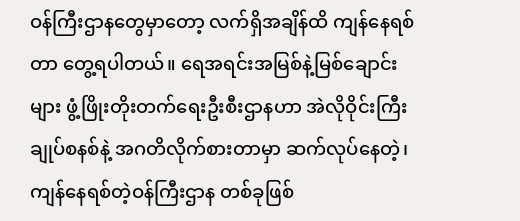ဝန်ကြီးဌာနတွေမှာတော့ လက်ရှိအချိန်ထိ ကျန်နေရစ်တာ တွေ့ရပါတယ်။ ရေအရင်းအမြစ်နဲ့မြစ်ချောင်းများ ဖွံ့ဖြိုးတိုးတက်ရေးဦးစီးဌာနဟာ အဲလိုဝိုင်းကြီးချုပ်စနစ်နဲ့ အဂတိလိုက်စားတာမှာ ဆက်လုပ်နေတဲ့၊ ကျန်နေရစ်တဲ့ဝန်ကြီးဌာန တစ်ခုဖြစ်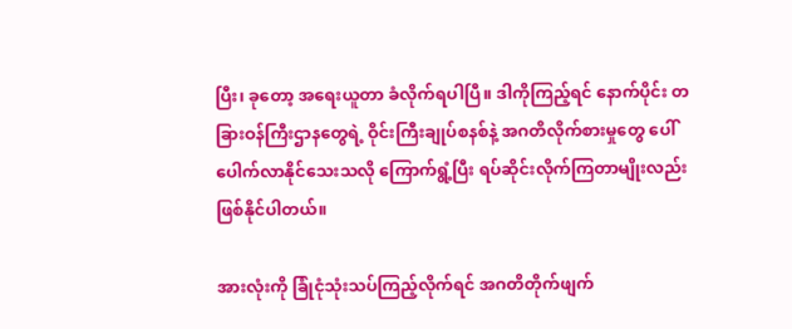ပြီး၊ ခုတော့ အရေးယူတာ ခံလိုက်ရပါပြီ။ ဒါကိုကြည့်ရင် နောက်ပိုင်း တခြားဝန်ကြီးဌာနတွေရဲ့ ဝိုင်းကြီးချုပ်စနစ်နဲ့ အဂတိလိုက်စားမှုတွေ ပေါ်ပေါက်လာနိုင်သေးသလို ကြောက်ရွံ့ပြီး ရပ်ဆိုင်းလိုက်ကြတာမျိုးလည်း ဖြစ်နိုင်ပါတယ်။

အားလုံးကို ခြုံငုံသုံးသပ်ကြည့်လိုက်ရင် အဂတိတိုက်ဖျက်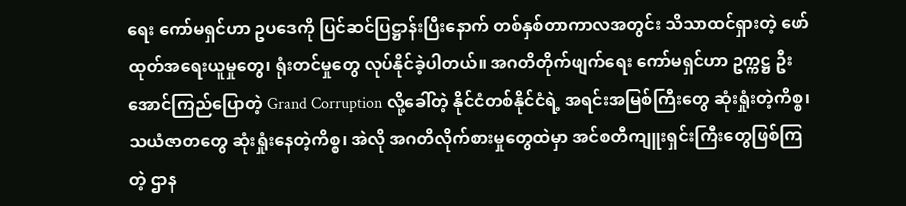ရေး ကော်မရှင်ဟာ ဥပဒေကို ပြင်ဆင်ပြဋ္ဌာန်းပြီးနောက် တစ်နှစ်တာကာလအတွင်း သိသာထင်ရှားတဲ့ ဖော်ထုတ်အရေးယူမှုတွေ၊ ရုံးတင်မှုတွေ လုပ်နိုင်ခဲ့ပါတယ်။ အဂတိတိုက်ဖျက်ရေး ကော်မရှင်ဟာ ဥက္ကဋ္ဌ ဦးအောင်ကြည်ပြောတဲ့ Grand Corruption လို့ခေါ်တဲ့ နိုင်ငံတစ်နိုင်ငံရဲ့ အရင်းအမြစ်ကြီးတွေ ဆုံးရှုံးတဲ့ကိစ္စ၊ သယံဇာတတွေ ဆုံးရှုံးနေတဲ့ကိစ္စ၊ အဲလို အဂတိလိုက်စားမှုတွေထဲမှာ အင်စတီကျူးရှင်းကြီးတွေဖြစ်ကြတဲ့ ဌာန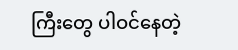ကြီးတွေ ပါဝင်နေတဲ့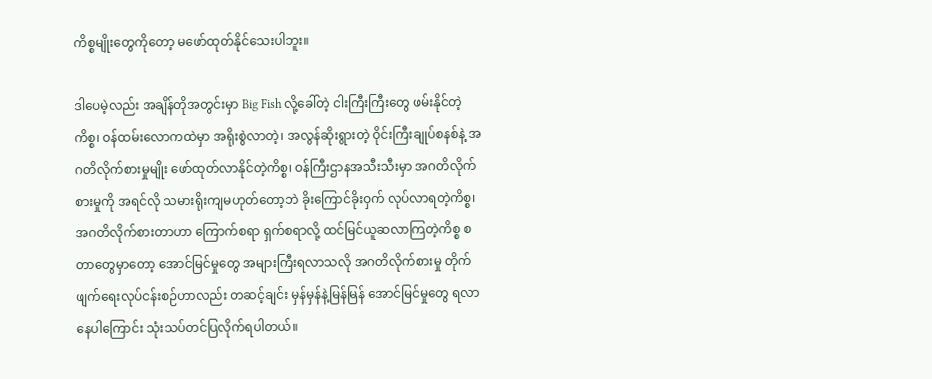ကိစ္စမျိုးတွေကိုတော့ မဖော်ထုတ်နိုင်သေးပါဘူး။

ဒါပေမဲ့လည်း အချိန်တိုအတွင်းမှာ Big Fish လို့ခေါ်တဲ့ ငါးကြီးကြီးတွေ ဖမ်းနိုင်တဲ့ကိစ္စ၊ ဝန်ထမ်းလောကထဲမှာ အရိုးစွဲလာတဲ့၊ အလွန်ဆိုးရွားတဲ့ ဝိုင်းကြီးချုပ်စနစ်နဲ့ အဂတိလိုက်စားမှုမျိုး ဖော်ထုတ်လာနိုင်တဲ့ကိစ္စ၊ ဝန်ကြီးဌာနအသီးသီးမှာ အဂတိလိုက်စားမှုကို အရင်လို သမားရိုးကျမဟုတ်တော့ဘဲ ခိုးကြောင်ခိုးဝှက် လုပ်လာရတဲ့ကိစ္စ၊ အဂတိလိုက်စားတာဟာ ကြောက်စရာ ရှက်စရာလို့ ထင်မြင်ယူဆလာကြတဲ့ကိစ္စ စတာတွေမှာတော့ အောင်မြင်မှုတွေ အများကြီးရလာသလို အဂတိလိုက်စားမှု တိုက်ဖျက်ရေးလုပ်ငန်းစဉ်ဟာလည်း တဆင့်ချင်း မှန်မှန်နဲ့မြန်မြန် အောင်မြင်မှုတွေ ရလာနေပါကြောင်း သုံးသပ်တင်ပြလိုက်ရပါတယ်။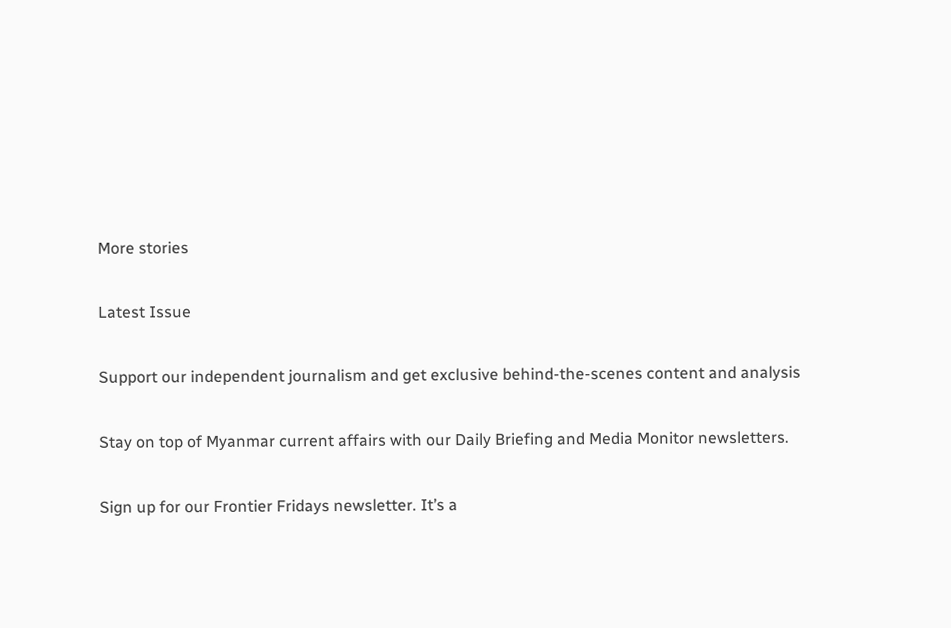More stories

Latest Issue

Support our independent journalism and get exclusive behind-the-scenes content and analysis

Stay on top of Myanmar current affairs with our Daily Briefing and Media Monitor newsletters.

Sign up for our Frontier Fridays newsletter. It’s a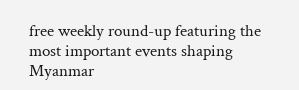free weekly round-up featuring the most important events shaping Myanmar